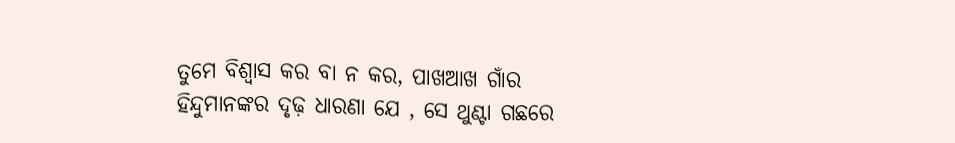ତୁମେ ବିଶ୍ବାସ କର ବା ନ କର, ପାଖଆଖ ଗାଁର ହିନ୍ଦୁମାନଙ୍କର ଦୃଢ଼ ଧାରଣା ଯେ , ସେ ଥୁଣ୍ଟା ଗଛରେ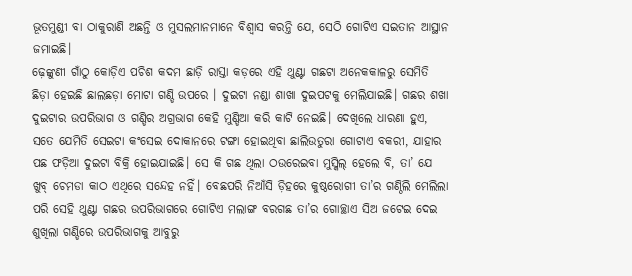ଭୂତମୁଣ୍ଡୀ ବା ଠାକୁରାଣି ଅଛନ୍ତି ଓ ମୁସଲମାନମାନେ ବିଶ୍ବାସ କରନ୍ତି ଯେ, ସେଠି ଗୋଟିଏ ସଇତାନ ଆସ୍ଥାନ ଜମାଇଛି।
ଢ଼େଙ୍କୁଣୀ ଗାଁଠୁ କୋଡ଼ିଏ ପଚିଶ କଦମ ଛାଡ଼ି ରାସ୍ତା କଡ଼ରେ ଏହି ଥୁଣ୍ଟା ଗଛଟା ଅନେକକାଳରୁ ସେମିତି ଛିଡ଼ା ହେଇଛି ଛାଲଛଡ଼ା ମୋଟା ଗଣ୍ଡି ଉପରେ । ଦୁଇଟା ନଣ୍ଡା ଶାଖା ଦୁଇପଟକୁ ମେଲିଯାଇଛି। ଗଛର ଶଖା ଦୁଇଟାର ଉପରିଭାଗ ଓ ଗଣ୍ଡିର ଅଗ୍ରଭାଗ କେହି ମୁଣ୍ଡିଆ କରି କାଟି ନେଇଛି। ଦେଖିଲେ ଧାରଣା ହୁଏ, ସତେ ଯେମିତି ସେଇଟା କଂସେଇ ଦୋକାନରେ ଟଙ୍ଗା ହୋଇଥିବା ଛାଲିଉତୁରା ଗୋଟାଏ ବକରୀ, ଯାହାର ପଛ ଫଡ଼ିଆ ଦୁଇଟା ବିକ୍ରି ହୋଇଯାଇଛି। ସେ କି ଗଛ ଥିଲା ଠଉରେଇବା ମୁସ୍କିଲ୍ ହେଲେ ବି, ତା’ ଯେ ଖୁବ୍ ଚେମଡା କାଠ ଏଥିରେ ସନ୍ଦେହ ନହିଁ। ବେଛପରି ନିଆଁସି ଡ଼ିହରେ କୁଷ୍ଠରୋଗୀ ତା’ର ଗଣ୍ଠିଲି ମେଲିଲା ପରି ସେହି ଥୁଣ୍ଟା ଗଛର ଉପରିଭାଗରେ ଗୋଟିଏ ମଲାଙ୍ଗ ବରଗଛ ତା’ର ଗୋଚ୍ଛାଏ ସିଅ ଜଟେଇ ଦେଇ ଶୁଖିଲା ଗଣ୍ଡିରେ ଉପରିଭାଗକୁ ଆବୁରୁ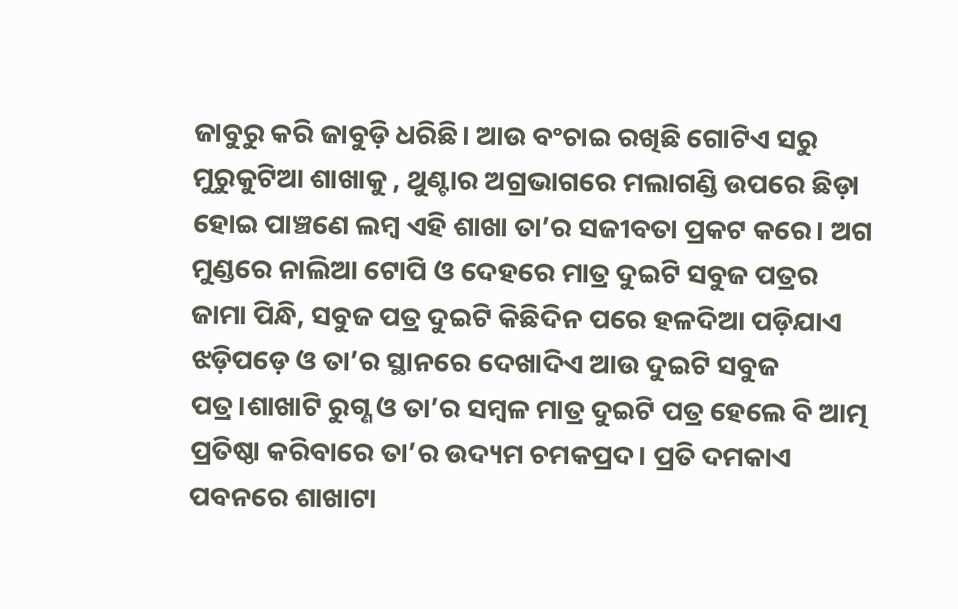ଜାବୁରୁ କରି ଜାବୁଡ଼ି ଧରିଛି। ଆଉ ବଂଚାଇ ରଖିଛି ଗୋଟିଏ ସରୁ ମୁରୁକୁଟିଆ ଶାଖାକୁ , ଥୁଣ୍ଟାର ଅଗ୍ରଭାଗରେ ମଲାଗଣ୍ଡି ଉପରେ ଛିଡ଼ା ହୋଇ ପାଞ୍ଚଣେ ଲମ୍ବ ଏହି ଶାଖା ତା’ର ସଜୀବତା ପ୍ରକଟ କରେ। ଅଗ ମୁଣ୍ଡରେ ନାଲିଆ ଟୋପି ଓ ଦେହରେ ମାତ୍ର ଦୁଇଟି ସବୁଜ ପତ୍ରର ଜାମା ପିନ୍ଧି, ସବୁଜ ପତ୍ର ଦୁଇଟି କିଛିଦିନ ପରେ ହଳଦିଆ ପଡ଼ିଯାଏ ଝଡ଼ିପଡ଼େ ଓ ତା’ର ସ୍ଥାନରେ ଦେଖାଦିଏ ଆଉ ଦୁଇଟି ସବୁଜ ପତ୍ର।ଶାଖାଟି ରୁଗ୍ଣ ଓ ତା’ର ସମ୍ବଳ ମାତ୍ର ଦୁଇଟି ପତ୍ର ହେଲେ ବି ଆତ୍ମ ପ୍ରତିଷ୍ଠା କରିବାରେ ତା’ର ଉଦ୍ୟମ ଚମକପ୍ରଦ। ପ୍ରତି ଦମକାଏ ପବନରେ ଶାଖାଟା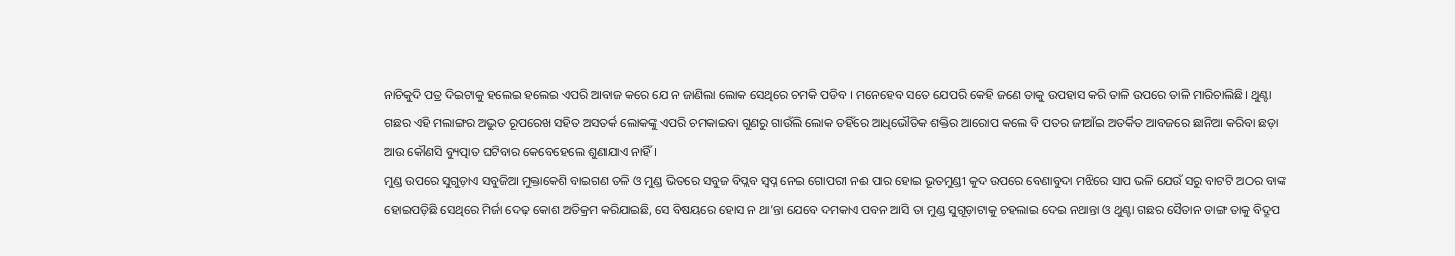ନାଚିକୁଦି ପତ୍ର ଦିଇଟାକୁ ହଲେଇ ହଲେଇ ଏପରି ଆବାଜ କରେ ଯେ ନ ଜାଣିଲା ଲୋକ ସେଥିରେ ଚମକି ପଡିବ । ମନେହେବ ସତେ ଯେପରି କେହି ଜଣେ ତାକୁ ଉପହାସ କରି ତାଳି ଉପରେ ତାଳି ମାରିଚାଲିଛି। ଥୁଣ୍ଟା ଗଛର ଏହି ମଲାଙ୍ଗର ଅଦ୍ଭୁତ ରୂପରେଖ ସହିତ ଅସତର୍କ ଲୋକଙ୍କୁ ଏପରି ଚମକାଇବା ଗୁଣରୁ ଗାଉଁଲି ଲୋକ ତହିଁରେ ଆଧିଭୌତିକ ଶକ୍ତିର ଆରୋପ କଲେ ବି ପତର ଜୀଆଁଇ ଅତର୍କିତ ଆବଜରେ ଛାନିଆ କରିବା ଛଡ଼ା ଆଉ କୌଣସି ବ୍ୟୁତ୍ପାତ ଘଟିବାର କେବେହେଲେ ଶୁଣାଯାଏ ନାହିଁ।
ମୁଣ୍ଡ ଉପରେ ସୁଗୁଡ଼ାଏ ସବୁଜିଆ ମୁକ୍ତାକେଶି ବାଇଗଣ ତଳି ଓ ମୁଣ୍ଡ ଭିତରେ ସବୁଜ ବିପ୍ଲବ ସ୍ବପ୍ନ ନେଇ ଗୋପରୀ ନଈ ପାର ହୋଇ ଭୂତମୁଣ୍ଡୀ କୁଦ ଉପରେ ବେଣାବୁଦା ମଝିରେ ସାପ ଭଳି ଯେଉଁ ସରୁ ବାଟଟି ଅଠର ବାଙ୍କ ହୋଇପଡ଼ିଛି ସେଥିରେ ମିର୍ଜା ଦେଢ଼ କୋଶ ଅତିକ୍ରମ କରିଯାଇଛି, ସେ ବିଷୟରେ ହୋସ ନ ଥା’ନ୍ତା ଯେବେ ଦମକାଏ ପବନ ଆସି ତା ମୁଣ୍ଡ ସୁଗୂଡ଼ାଟାକୁ ଚହଲାଇ ଦେଇ ନଥାନ୍ତା ଓ ଥୁଣ୍ଟା ଗଛର ସୈତାନ ଡାଙ୍ଗ ତାକୁ ବିଦ୍ରୂପ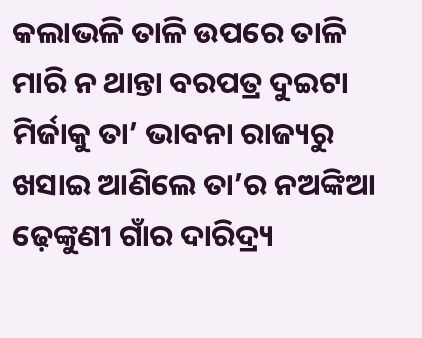କଲାଭଳି ତାଳି ଉପରେ ତାଳି ମାରି ନ ଥାନ୍ତା ବରପତ୍ର ଦୁଇଟା ମିର୍ଜାକୁ ତା’ ଭାବନା ରାଜ୍ୟରୁ ଖସାଇ ଆଣିଲେ ତା’ର ନଅଙ୍କିଆ ଢ଼େଙ୍କୁଣୀ ଗାଁର ଦାରିଦ୍ର୍ୟ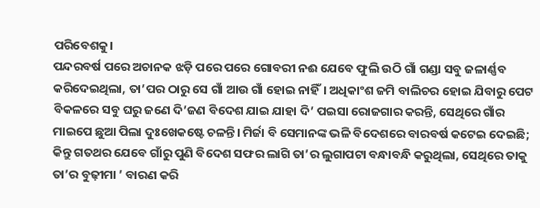ପରିବେଶକୁ।
ପନ୍ଦରବର୍ଷ ପରେ ଅଚାନକ ଝଡ଼ି ପରେ ପରେ ଗୋବରୀ ନଈ ଯେବେ ଫୁଲି ଉଠି ଗାଁ ଗଣ୍ଡା ସବୁ ଜଳାର୍ଣ୍ଣବ କରିଦେଇଥିଲା, ତା’ପର ଠାରୁ ସେ ଗାଁ ଆଉ ଗାଁ ହୋଇ ନାହିଁ। ଅଧିକାଂଶ ଜମି ବାଲିଚର ହୋଇ ଯିବାରୁ ପେଟ ବିକଳରେ ସବୁ ଘରୁ ଜଣେ ଦି’ଜଣ ବିଦେଶ ଯାଇ ଯାହା ଦି’ ପଇସା ରୋଜଗାର କରନ୍ତି, ସେଥିରେ ଗାଁର ମାଇପେ ଛୁଆ ପିଲା ଦୁଃଖେକଷ୍ଟେ ଚଳନ୍ତି। ମିର୍ଜା ବି ସେମାନଙ୍କ ଭଳି ବିଦେଶରେ ବାରବର୍ଷ କଟେଇ ଦେଇଛି; କିନ୍ତୁ ଗତଥର ଯେବେ ଗାଁରୁ ପୁଣି ବିଦେଶ ସଫର ଲାଗି ତା’ର ଲୁଗାପଟା ବନ୍ଧାବନ୍ଧି କରୁଥିଲା, ସେଥିରେ ତାକୁ ତା’ର ବୁଢ଼ୀମା ’ ବାରଣ କରି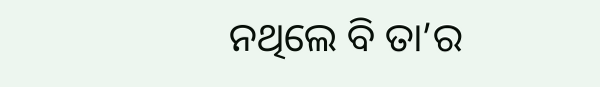ନଥିଲେ ବି ତା’ର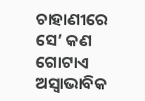ଚାହାଣୀରେ ସେ’ କଣ ଗୋଟାଏ ଅସ୍ବାଭାବିକ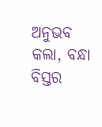ଅନୁଭବ କଲା, ବନ୍ଧା ବିସ୍ତର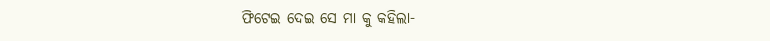ଫିଟେଇ ଦେଇ ସେ ମା କୁ କହିଲା-